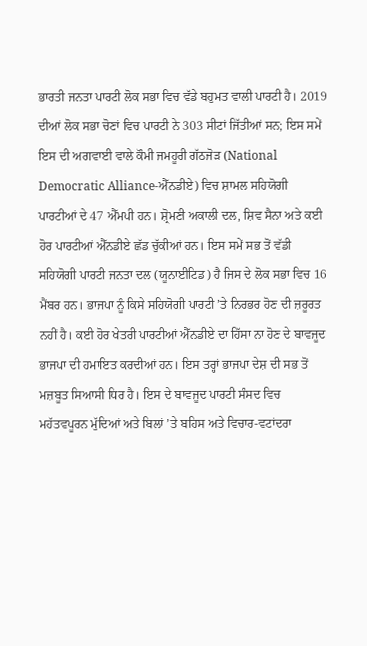ਭਾਰਤੀ ਜਨਤਾ ਪਾਰਟੀ ਲੋਕ ਸਭਾ ਵਿਚ ਵੱਡੇ ਬਹੁਮਤ ਵਾਲੀ ਪਾਰਟੀ ਹੈ। 2019 ਦੀਆਂ ਲੋਕ ਸਭਾ ਚੋਣਾਂ ਵਿਚ ਪਾਰਟੀ ਨੇ 303 ਸੀਟਾਂ ਜਿੱਤੀਆਂ ਸਨ; ਇਸ ਸਮੇਂ ਇਸ ਦੀ ਅਗਵਾਈ ਵਾਲੇ ਕੌਮੀ ਜਮਹੂਰੀ ਗੱਠਜੋੜ (National Democratic Alliance-ਐੱਨਡੀਏ) ਵਿਚ ਸ਼ਾਮਲ ਸਹਿਯੋਗੀ ਪਾਰਟੀਆਂ ਦੇ 47 ਐੱਮਪੀ ਹਨ। ਸ਼੍ਰੋਮਣੀ ਅਕਾਲੀ ਦਲ, ਸ਼ਿਵ ਸੈਨਾ ਅਤੇ ਕਈ ਹੋਰ ਪਾਰਟੀਆਂ ਐੱਨਡੀਏ ਛੱਡ ਚੁੱਕੀਆਂ ਹਨ। ਇਸ ਸਮੇਂ ਸਭ ਤੋਂ ਵੱਡੀ ਸਹਿਯੋਗੀ ਪਾਰਟੀ ਜਨਤਾ ਦਲ (ਯੂਨਾਈਟਿਡ) ਹੈ ਜਿਸ ਦੇ ਲੋਕ ਸਭਾ ਵਿਚ 16 ਮੈਂਬਰ ਹਨ। ਭਾਜਪਾ ਨੂੰ ਕਿਸੇ ਸਹਿਯੋਗੀ ਪਾਰਟੀ ’ਤੇ ਨਿਰਭਰ ਹੋਣ ਦੀ ਜ਼ਰੂਰਤ ਨਹੀਂ ਹੈ। ਕਈ ਹੋਰ ਖੇਤਰੀ ਪਾਰਟੀਆਂ ਐੱਨਡੀਏ ਦਾ ਹਿੱਸਾ ਨਾ ਹੋਣ ਦੇ ਬਾਵਜੂਦ ਭਾਜਪਾ ਦੀ ਹਮਾਇਤ ਕਰਦੀਆਂ ਹਨ। ਇਸ ਤਰ੍ਹਾਂ ਭਾਜਪਾ ਦੇਸ਼ ਦੀ ਸਭ ਤੋਂ ਮਜ਼ਬੂਤ ਸਿਆਸੀ ਧਿਰ ਹੈ। ਇਸ ਦੇ ਬਾਵਜੂਦ ਪਾਰਟੀ ਸੰਸਦ ਵਿਚ ਮਹੱਤਵਪੂਰਨ ਮੁੱਦਿਆਂ ਅਤੇ ਬਿਲਾਂ ’ਤੇ ਬਹਿਸ ਅਤੇ ਵਿਚਾਰ-ਵਟਾਂਦਰਾ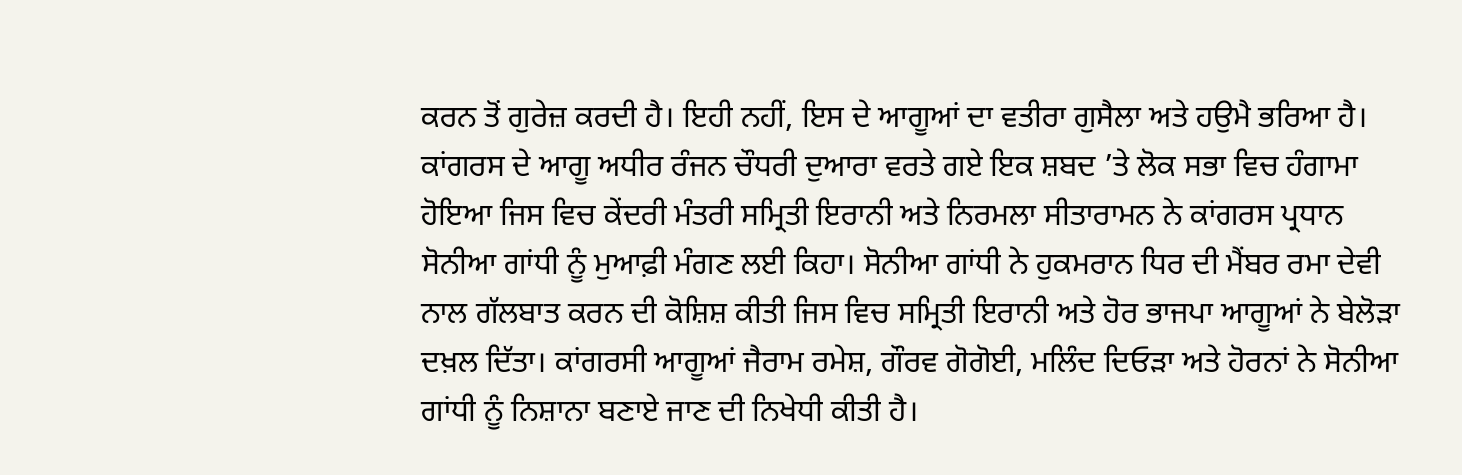ਕਰਨ ਤੋਂ ਗੁਰੇਜ਼ ਕਰਦੀ ਹੈ। ਇਹੀ ਨਹੀਂ, ਇਸ ਦੇ ਆਗੂਆਂ ਦਾ ਵਤੀਰਾ ਗੁਸੈਲਾ ਅਤੇ ਹਉਮੈ ਭਰਿਆ ਹੈ। ਕਾਂਗਰਸ ਦੇ ਆਗੂ ਅਧੀਰ ਰੰਜਨ ਚੌਧਰੀ ਦੁਆਰਾ ਵਰਤੇ ਗਏ ਇਕ ਸ਼ਬਦ ’ਤੇ ਲੋਕ ਸਭਾ ਵਿਚ ਹੰਗਾਮਾ ਹੋਇਆ ਜਿਸ ਵਿਚ ਕੇਂਦਰੀ ਮੰਤਰੀ ਸਮ੍ਰਿਤੀ ਇਰਾਨੀ ਅਤੇ ਨਿਰਮਲਾ ਸੀਤਾਰਾਮਨ ਨੇ ਕਾਂਗਰਸ ਪ੍ਰਧਾਨ ਸੋਨੀਆ ਗਾਂਧੀ ਨੂੰ ਮੁਆਫ਼ੀ ਮੰਗਣ ਲਈ ਕਿਹਾ। ਸੋਨੀਆ ਗਾਂਧੀ ਨੇ ਹੁਕਮਰਾਨ ਧਿਰ ਦੀ ਮੈਂਬਰ ਰਮਾ ਦੇਵੀ ਨਾਲ ਗੱਲਬਾਤ ਕਰਨ ਦੀ ਕੋਸ਼ਿਸ਼ ਕੀਤੀ ਜਿਸ ਵਿਚ ਸਮ੍ਰਿਤੀ ਇਰਾਨੀ ਅਤੇ ਹੋਰ ਭਾਜਪਾ ਆਗੂਆਂ ਨੇ ਬੇਲੋੜਾ ਦਖ਼ਲ ਦਿੱਤਾ। ਕਾਂਗਰਸੀ ਆਗੂਆਂ ਜੈਰਾਮ ਰਮੇਸ਼, ਗੌਰਵ ਗੋਗੋਈ, ਮਲਿੰਦ ਦਿਓੜਾ ਅਤੇ ਹੋਰਨਾਂ ਨੇ ਸੋਨੀਆ ਗਾਂਧੀ ਨੂੰ ਨਿਸ਼ਾਨਾ ਬਣਾਏ ਜਾਣ ਦੀ ਨਿਖੇਧੀ ਕੀਤੀ ਹੈ।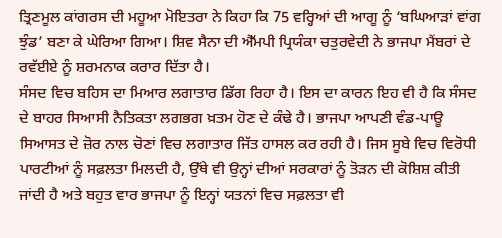ਤ੍ਰਿਣਮੂਲ ਕਾਂਗਰਸ ਦੀ ਮਹੂਆ ਮੋਇਤਰਾ ਨੇ ਕਿਹਾ ਕਿ 75 ਵਰ੍ਹਿਆਂ ਦੀ ਆਗੂ ਨੂੰ ‘ਬਘਿਆੜਾਂ ਵਾਂਗ ਝੁੰਡ’ ਬਣਾ ਕੇ ਘੇਰਿਆ ਗਿਆ। ਸ਼ਿਵ ਸੈਨਾ ਦੀ ਐੱਮਪੀ ਪ੍ਰਿਯੰਕਾ ਚਤੁਰਵੇਦੀ ਨੇ ਭਾਜਪਾ ਮੈਂਬਰਾਂ ਦੇ ਰਵੱਈਏ ਨੂੰ ਸ਼ਰਮਨਾਕ ਕਰਾਰ ਦਿੱਤਾ ਹੈ।
ਸੰਸਦ ਵਿਚ ਬਹਿਸ ਦਾ ਮਿਆਰ ਲਗਾਤਾਰ ਡਿੱਗ ਰਿਹਾ ਹੈ। ਇਸ ਦਾ ਕਾਰਨ ਇਹ ਵੀ ਹੈ ਕਿ ਸੰਸਦ ਦੇ ਬਾਹਰ ਸਿਆਸੀ ਨੈਤਿਕਤਾ ਲਗਭਗ ਖ਼ਤਮ ਹੋਣ ਦੇ ਕੰਢੇ ਹੈ। ਭਾਜਪਾ ਆਪਣੀ ਵੰਡ-ਪਾਊ ਸਿਆਸਤ ਦੇ ਜ਼ੋਰ ਨਾਲ ਚੋਣਾਂ ਵਿਚ ਲਗਾਤਾਰ ਜਿੱਤ ਹਾਸਲ ਕਰ ਰਹੀ ਹੈ। ਜਿਸ ਸੂਬੇ ਵਿਚ ਵਿਰੋਧੀ ਪਾਰਟੀਆਂ ਨੂੰ ਸਫ਼ਲਤਾ ਮਿਲਦੀ ਹੈ, ਉੱਥੇ ਵੀ ਉਨ੍ਹਾਂ ਦੀਆਂ ਸਰਕਾਰਾਂ ਨੂੰ ਤੋੜਨ ਦੀ ਕੋਸ਼ਿਸ਼ ਕੀਤੀ ਜਾਂਦੀ ਹੈ ਅਤੇ ਬਹੁਤ ਵਾਰ ਭਾਜਪਾ ਨੂੰ ਇਨ੍ਹਾਂ ਯਤਨਾਂ ਵਿਚ ਸਫ਼ਲਤਾ ਵੀ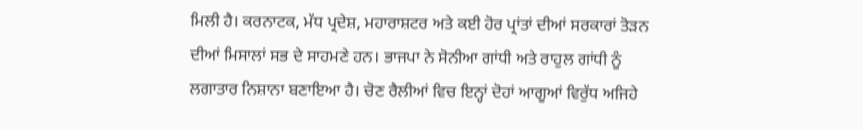ਮਿਲੀ ਹੈ। ਕਰਨਾਟਕ, ਮੱਧ ਪ੍ਰਦੇਸ਼, ਮਹਾਰਾਸ਼ਟਰ ਅਤੇ ਕਈ ਹੋਰ ਪ੍ਰਾਂਤਾਂ ਦੀਆਂ ਸਰਕਾਰਾਂ ਤੋੜਨ ਦੀਆਂ ਮਿਸਾਲਾਂ ਸਭ ਦੇ ਸਾਹਮਣੇ ਹਨ। ਭਾਜਪਾ ਨੇ ਸੋਨੀਆ ਗਾਂਧੀ ਅਤੇ ਰਾਹੁਲ ਗਾਂਧੀ ਨੂੰ ਲਗਾਤਾਰ ਨਿਸ਼ਾਨਾ ਬਣਾਇਆ ਹੈ। ਚੋਣ ਰੈਲੀਆਂ ਵਿਚ ਇਨ੍ਹਾਂ ਦੋਹਾਂ ਆਗੂਆਂ ਵਿਰੁੱਧ ਅਜਿਹੇ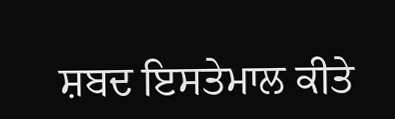ਸ਼ਬਦ ਇਸਤੇਮਾਲ ਕੀਤੇ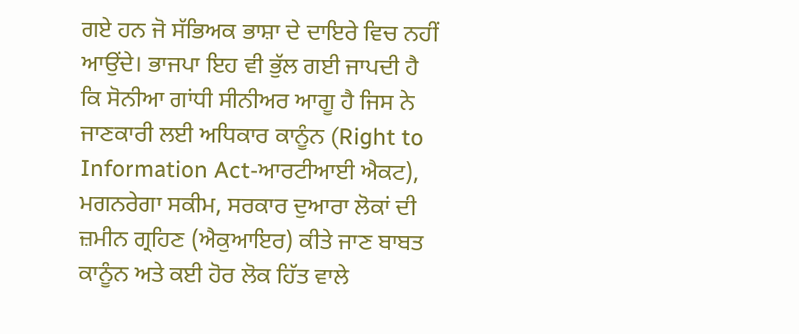ਗਏ ਹਨ ਜੋ ਸੱਭਿਅਕ ਭਾਸ਼ਾ ਦੇ ਦਾਇਰੇ ਵਿਚ ਨਹੀਂ ਆਉਂਦੇ। ਭਾਜਪਾ ਇਹ ਵੀ ਭੁੱਲ ਗਈ ਜਾਪਦੀ ਹੈ ਕਿ ਸੋਨੀਆ ਗਾਂਧੀ ਸੀਨੀਅਰ ਆਗੂ ਹੈ ਜਿਸ ਨੇ ਜਾਣਕਾਰੀ ਲਈ ਅਧਿਕਾਰ ਕਾਨੂੰਨ (Right to Information Act-ਆਰਟੀਆਈ ਐਕਟ), ਮਗਨਰੇਗਾ ਸਕੀਮ, ਸਰਕਾਰ ਦੁਆਰਾ ਲੋਕਾਂ ਦੀ ਜ਼ਮੀਨ ਗ੍ਰਹਿਣ (ਐਕੁਆਇਰ) ਕੀਤੇ ਜਾਣ ਬਾਬਤ ਕਾਨੂੰਨ ਅਤੇ ਕਈ ਹੋਰ ਲੋਕ ਹਿੱਤ ਵਾਲੇ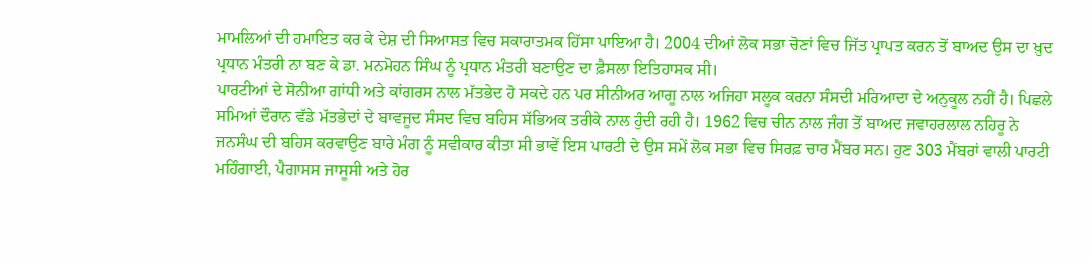ਮਾਮਲਿਆਂ ਦੀ ਹਮਾਇਤ ਕਰ ਕੇ ਦੇਸ਼ ਦੀ ਸਿਆਸਤ ਵਿਚ ਸਕਾਰਾਤਮਕ ਹਿੱਸਾ ਪਾਇਆ ਹੈ। 2004 ਦੀਆਂ ਲੋਕ ਸਭਾ ਚੋਣਾਂ ਵਿਚ ਜਿੱਤ ਪ੍ਰਾਪਤ ਕਰਨ ਤੋਂ ਬਾਅਦ ਉਸ ਦਾ ਖ਼ੁਦ ਪ੍ਰਧਾਨ ਮੰਤਰੀ ਨਾ ਬਣ ਕੇ ਡਾ. ਮਨਮੋਹਨ ਸਿੰਘ ਨੂੰ ਪ੍ਰਧਾਨ ਮੰਤਰੀ ਬਣਾਉਣ ਦਾ ਫ਼ੈਸਲਾ ਇਤਿਹਾਸਕ ਸੀ।
ਪਾਰਟੀਆਂ ਦੇ ਸੋਨੀਆ ਗਾਂਧੀ ਅਤੇ ਕਾਂਗਰਸ ਨਾਲ ਮੱਤਭੇਦ ਹੋ ਸਕਦੇ ਹਨ ਪਰ ਸੀਨੀਅਰ ਆਗੂ ਨਾਲ ਅਜਿਹਾ ਸਲੂਕ ਕਰਨਾ ਸੰਸਦੀ ਮਰਿਆਦਾ ਦੇ ਅਨੁਕੂਲ ਨਹੀਂ ਹੈ। ਪਿਛਲੇ ਸਮਿਆਂ ਦੌਰਾਨ ਵੱਡੇ ਮੱਤਭੇਦਾਂ ਦੇ ਬਾਵਜੂਦ ਸੰਸਦ ਵਿਚ ਬਹਿਸ ਸੱਭਿਅਕ ਤਰੀਕੇ ਨਾਲ ਹੁੰਦੀ ਰਹੀ ਹੈ। 1962 ਵਿਚ ਚੀਨ ਨਾਲ ਜੰਗ ਤੋਂ ਬਾਅਦ ਜਵਾਹਰਲਾਲ ਨਹਿਰੂ ਨੇ ਜਨਸੰਘ ਦੀ ਬਹਿਸ ਕਰਵਾਉਣ ਬਾਰੇ ਮੰਗ ਨੂੰ ਸਵੀਕਾਰ ਕੀਤਾ ਸੀ ਭਾਵੇਂ ਇਸ ਪਾਰਟੀ ਦੇ ਉਸ ਸਮੇਂ ਲੋਕ ਸਭਾ ਵਿਚ ਸਿਰਫ਼ ਚਾਰ ਮੈਂਬਰ ਸਨ। ਹੁਣ 303 ਮੈਂਬਰਾਂ ਵਾਲੀ ਪਾਰਟੀ ਮਹਿੰਗਾਈ, ਪੈਗਾਸਸ ਜਾਸੂਸੀ ਅਤੇ ਹੋਰ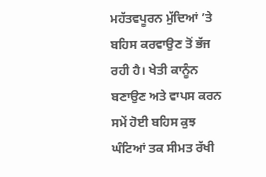ਮਹੱਤਵਪੂਰਨ ਮੁੱਦਿਆਂ ’ਤੇ ਬਹਿਸ ਕਰਵਾਉਣ ਤੋਂ ਭੱਜ ਰਹੀ ਹੈ। ਖੇਤੀ ਕਾਨੂੰਨ ਬਣਾਉਣ ਅਤੇ ਵਾਪਸ ਕਰਨ ਸਮੇਂ ਹੋਈ ਬਹਿਸ ਕੁਝ ਘੰਟਿਆਂ ਤਕ ਸੀਮਤ ਰੱਖੀ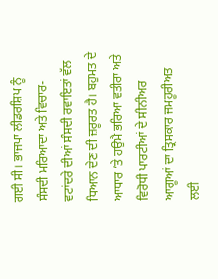ਗਈ ਸੀ। ਭਾਜਪਾ ਲੀਡਰਸ਼ਿਪ ਨੂੰ ਸੰਸਦੀ ਮਰਿਆਦਾ ਅਤੇ ਵਿਚਾਰ-ਵਟਾਂਦਰੇ ਦੀਆਂ ਸੰਸਦੀ ਰਵਾਇਤਾਂ ਵੱਲ ਧਿਆਨ ਦੇਣ ਦੀ ਜ਼ਰੂਰਤ ਹੈ। ਬਹੁਮਤ ਦੇ ਆਧਾਰ ’ਤੇ ਹਉਮੈ ਭਰਿਆ ਵਤੀਰਾ ਅਤੇ ਵਿਰੋਧੀ ਪਾਰਟੀਆਂ ਦੇ ਸੀਨੀਅਰ ਆਗੂਆਂ ਦਾ ਤ੍ਰਿਸਕਾਰ ਜਮਹੂਰੀਅਤ ਲਈ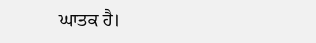ਘਾਤਕ ਹੈ।